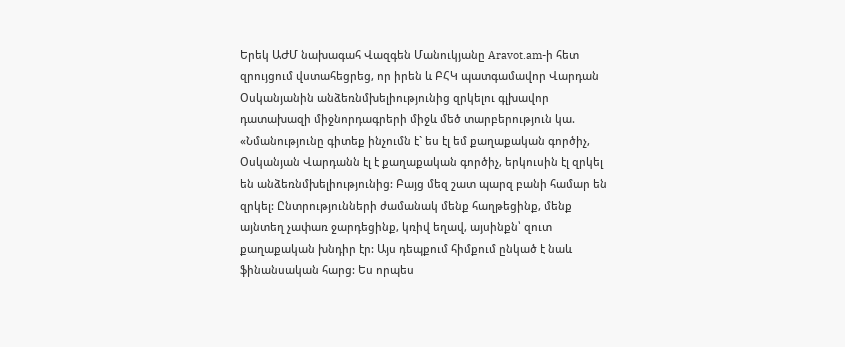Երեկ ԱԺՄ նախագահ Վազգեն Մանուկյանը Aravot.am-ի հետ զրույցում վստահեցրեց, որ իրեն և ԲՀԿ պատգամավոր Վարդան Օսկանյանին անձեռնմխելիությունից զրկելու գլխավոր դատախազի միջնորդագրերի միջև մեծ տարբերություն կա. «Նմանությունը գիտեք ինչումն է` ես էլ եմ քաղաքական գործիչ, Օսկանյան Վարդանն էլ է քաղաքական գործիչ, երկուսին էլ զրկել են անձեռնմխելիությունից: Բայց մեզ շատ պարզ բանի համար են զրկել: Ընտրությունների ժամանակ մենք հաղթեցինք, մենք այնտեղ չափառ ջարդեցինք, կռիվ եղավ, այսինքն՝ զուտ քաղաքական խնդիր էր: Այս դեպքում հիմքում ընկած է նաև ֆինանսական հարց: Ես որպես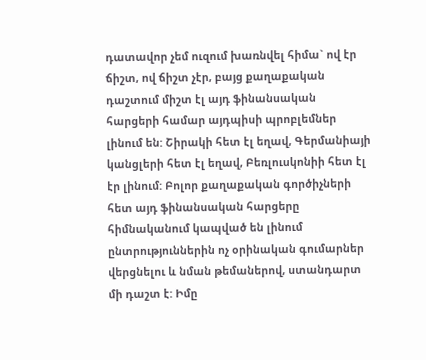դատավոր չեմ ուզում խառնվել հիմա` ով էր ճիշտ, ով ճիշտ չէր, բայց քաղաքական դաշտում միշտ էլ այդ ֆինանսական հարցերի համար այդպիսի պրոբլեմներ լինում են: Շիրակի հետ էլ եղավ, Գերմանիայի կանցլերի հետ էլ եղավ, Բեռլուսկոնիի հետ էլ էր լինում: Բոլոր քաղաքական գործիչների հետ այդ ֆինանսական հարցերը հիմնականում կապված են լինում ընտրություններին ոչ օրինական գումարներ վերցնելու և նման թեմաներով, ստանդարտ մի դաշտ է: Իմը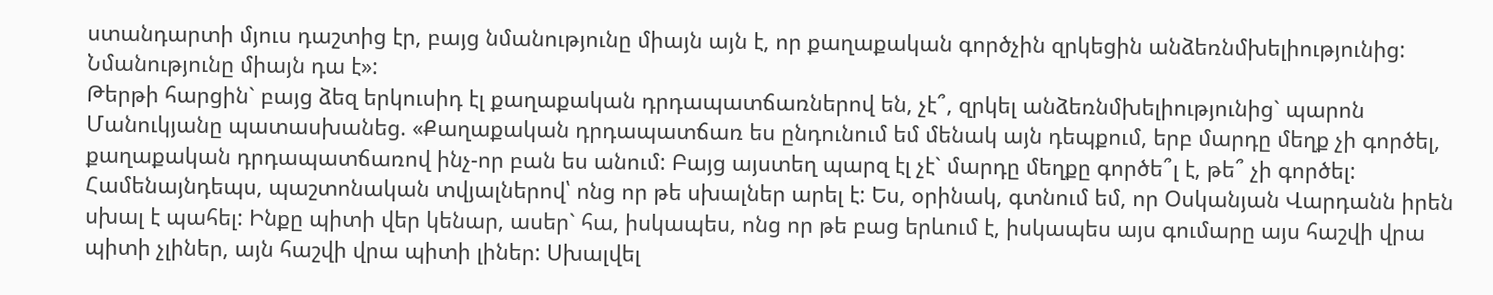ստանդարտի մյուս դաշտից էր, բայց նմանությունը միայն այն է, որ քաղաքական գործչին զրկեցին անձեռնմխելիությունից: Նմանությունը միայն դա է»:
Թերթի հարցին` բայց ձեզ երկուսիդ էլ քաղաքական դրդապատճառներով են, չէ՞, զրկել անձեռնմխելիությունից` պարոն Մանուկյանը պատասխանեց. «Քաղաքական դրդապատճառ ես ընդունում եմ մենակ այն դեպքում, երբ մարդը մեղք չի գործել, քաղաքական դրդապատճառով ինչ-որ բան ես անում: Բայց այստեղ պարզ էլ չէ` մարդը մեղքը գործե՞լ է, թե՞ չի գործել: Համենայնդեպս, պաշտոնական տվյալներով՝ ոնց որ թե սխալներ արել է: Ես, օրինակ, գտնում եմ, որ Օսկանյան Վարդանն իրեն սխալ է պահել: Ինքը պիտի վեր կենար, ասեր` հա, իսկապես, ոնց որ թե բաց երևում է, իսկապես այս գումարը այս հաշվի վրա պիտի չլիներ, այն հաշվի վրա պիտի լիներ: Սխալվել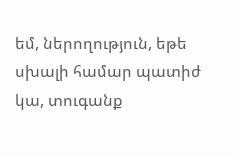եմ, ներողություն, եթե սխալի համար պատիժ կա, տուգանք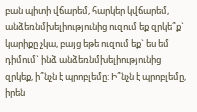բան պիտի վճարեմ, հարկեր կվճարեմ, անձեռնմխելիությունից ուզում եք զրկե՞ք` կարիքը չկա, բայց եթե ուզում եք` ես եմ դիմում` ինձ անձեռնմխելիությունից զրկեք, ի՞նչն է պրոբլեմը: Ի՞նչն է պրոբլեմը, իրեն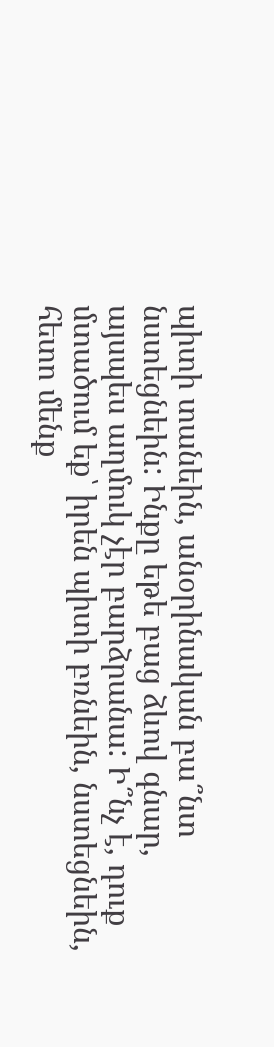պիտի տանեին, անօրինական բա՞նտ նստեցնեին: Ինքը եթե բաց ձևով գնար, այսպես աղմուկ չէր բարձրանա: Ի՞նչ է, դուք մտածում եք՝ իրեն պիտի բռնեին, նստեցնեին, հետո մենք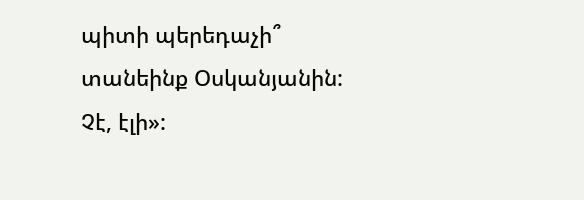պիտի պերեդաչի՞ տանեինք Օսկանյանին: Չէ, էլի»: